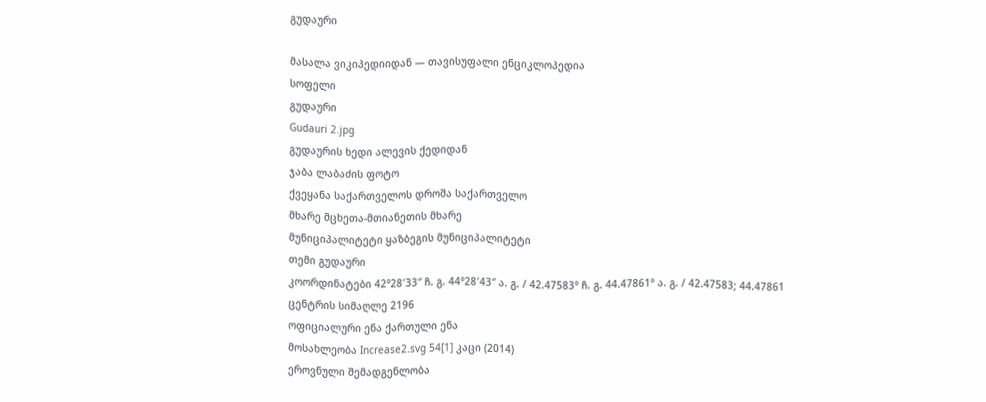გუდაური

მასალა ვიკიპედიიდან — თავისუფალი ენციკლოპედია
სოფელი
გუდაური
Gudauri 2.jpg
გუდაურის ხედი ალევის ქედიდან
ჯაბა ლაბაძის ფოტო
ქვეყანა საქართველოს დროშა საქართველო
მხარე მცხეთა-მთიანეთის მხარე
მუნიციპალიტეტი ყაზბეგის მუნიციპალიტეტი
თემი გუდაური
კოორდინატები 42°28′33″ ჩ. გ. 44°28′43″ ა. გ. / 42.47583° ჩ. გ. 44.47861° ა. გ. / 42.47583; 44.47861
ცენტრის სიმაღლე 2196
ოფიციალური ენა ქართული ენა
მოსახლეობა Increase2.svg 54[1] კაცი (2014)
ეროვნული შემადგენლობა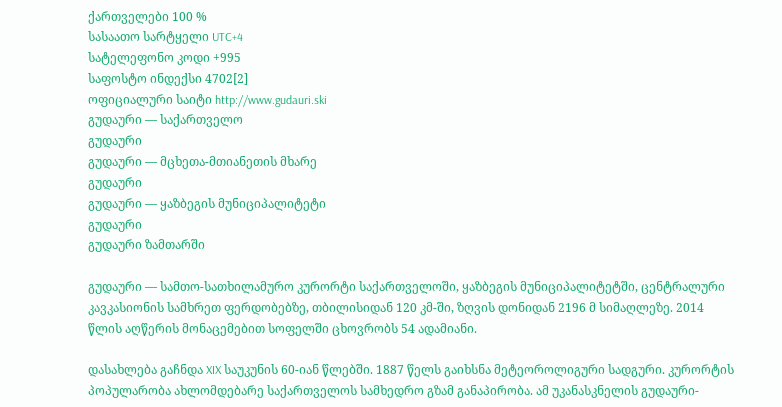ქართველები 100 %
სასაათო სარტყელი UTC+4
სატელეფონო კოდი +995
საფოსტო ინდექსი 4702[2]
ოფიციალური საიტი http://www.gudauri.ski
გუდაური — საქართველო
გუდაური
გუდაური — მცხეთა-მთიანეთის მხარე
გუდაური
გუდაური — ყაზბეგის მუნიციპალიტეტი
გუდაური
გუდაური ზამთარში

გუდაური — სამთო-სათხილამურო კურორტი საქართველოში, ყაზბეგის მუნიციპალიტეტში, ცენტრალური კავკასიონის სამხრეთ ფერდობებზე, თბილისიდან 120 კმ-ში, ზღვის დონიდან 2196 მ სიმაღლეზე. 2014 წლის აღწერის მონაცემებით სოფელში ცხოვრობს 54 ადამიანი.

დასახლება გაჩნდა XIX საუკუნის 60-იან წლებში. 1887 წელს გაიხსნა მეტეოროლიგური სადგური. კურორტის პოპულარობა ახლომდებარე საქართველოს სამხედრო გზამ განაპირობა. ამ უკანასკნელის გუდაური-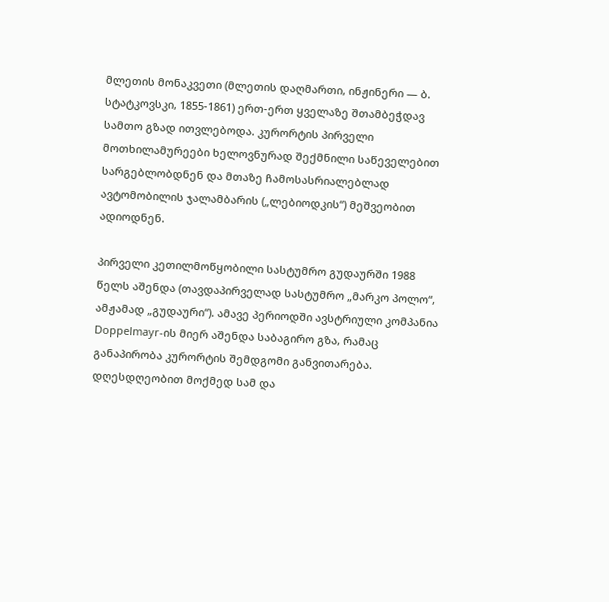მლეთის მონაკვეთი (მლეთის დაღმართი, ინჟინერი — ბ. სტატკოვსკი, 1855-1861) ერთ-ერთ ყველაზე შთამბეჭდავ სამთო გზად ითვლებოდა. კურორტის პირველი მოთხილამურეები ხელოვნურად შექმნილი საწეველებით სარგებლობდნენ და მთაზე ჩამოსასრიალებლად ავტომობილის ჯალამბარის („ლებიოდკის“) მეშვეობით ადიოდნენ.

პირველი კეთილმოწყობილი სასტუმრო გუდაურში 1988 წელს აშენდა (თავდაპირველად სასტუმრო „მარკო პოლო“, ამჟამად „გუდაური“). ამავე პერიოდში ავსტრიული კომპანია Doppelmayr-ის მიერ აშენდა საბაგირო გზა, რამაც განაპირობა კურორტის შემდგომი განვითარება. დღესდღეობით მოქმედ სამ და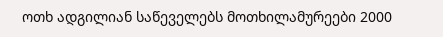ოთხ ადგილიან საწეველებს მოთხილამურეები 2000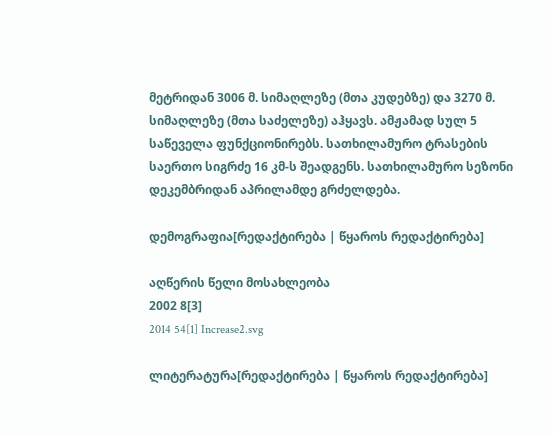მეტრიდან 3006 მ. სიმაღლეზე (მთა კუდებზე) და 3270 მ. სიმაღლეზე (მთა საძელეზე) აჰყავს. ამჟამად სულ 5 საწეველა ფუნქციონირებს. სათხილამურო ტრასების საერთო სიგრძე 16 კმ-ს შეადგენს. სათხილამურო სეზონი დეკემბრიდან აპრილამდე გრძელდება.

დემოგრაფია[რედაქტირება | წყაროს რედაქტირება]

აღწერის წელი მოსახლეობა
2002 8[3]
2014 54[1] Increase2.svg

ლიტერატურა[რედაქტირება | წყაროს რედაქტირება]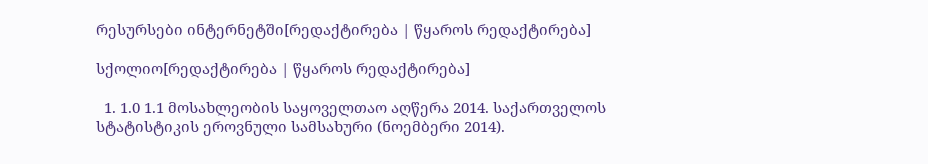რესურსები ინტერნეტში[რედაქტირება | წყაროს რედაქტირება]

სქოლიო[რედაქტირება | წყაროს რედაქტირება]

  1. 1.0 1.1 მოსახლეობის საყოველთაო აღწერა 2014. საქართველოს სტატისტიკის ეროვნული სამსახური (ნოემბერი 2014).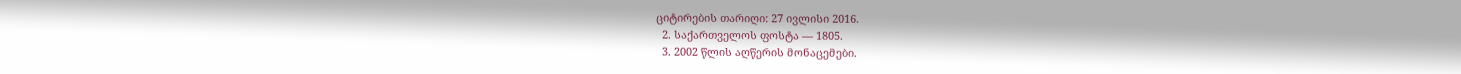ციტირების თარიღი: 27 ივლისი 2016.
  2. საქართველოს ფოსტა — 1805.
  3. 2002 წლის აღწერის მონაცემები.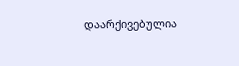დაარქივებულია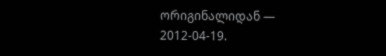ორიგინალიდან — 2012-04-19.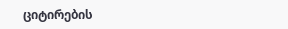ციტირების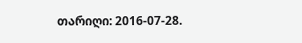თარიღი: 2016-07-28.